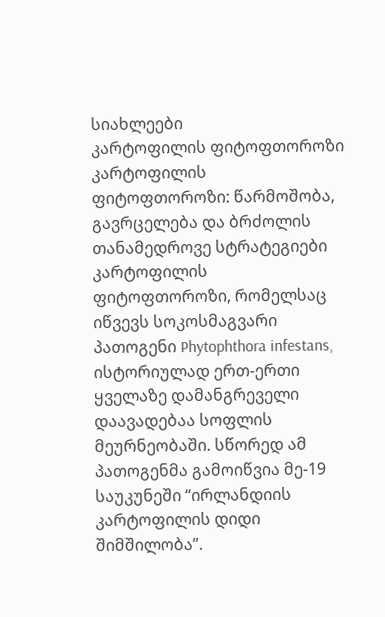სიახლეები
კარტოფილის ფიტოფთოროზი
კარტოფილის ფიტოფთოროზი: წარმოშობა, გავრცელება და ბრძოლის თანამედროვე სტრატეგიები
კარტოფილის ფიტოფთოროზი, რომელსაც იწვევს სოკოსმაგვარი პათოგენი Phytophthora infestans, ისტორიულად ერთ-ერთი ყველაზე დამანგრეველი დაავადებაა სოფლის მეურნეობაში. სწორედ ამ პათოგენმა გამოიწვია მე-19 საუკუნეში “ირლანდიის კარტოფილის დიდი შიმშილობა”.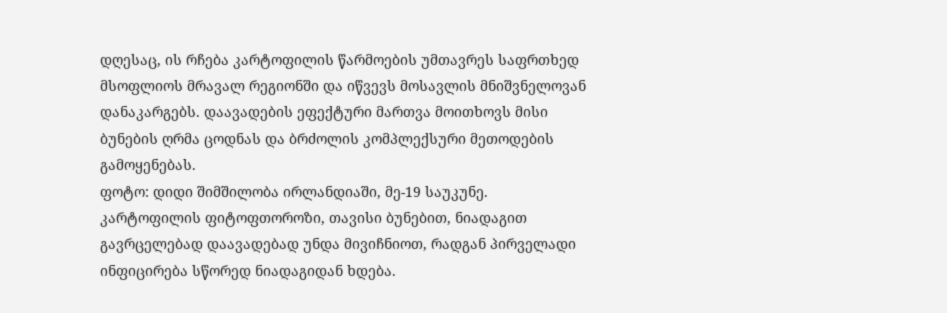დღესაც, ის რჩება კარტოფილის წარმოების უმთავრეს საფრთხედ მსოფლიოს მრავალ რეგიონში და იწვევს მოსავლის მნიშვნელოვან დანაკარგებს. დაავადების ეფექტური მართვა მოითხოვს მისი ბუნების ღრმა ცოდნას და ბრძოლის კომპლექსური მეთოდების გამოყენებას.
ფოტო: დიდი შიმშილობა ირლანდიაში, მე-19 საუკუნე.
კარტოფილის ფიტოფთოროზი, თავისი ბუნებით, ნიადაგით გავრცელებად დაავადებად უნდა მივიჩნიოთ, რადგან პირველადი ინფიცირება სწორედ ნიადაგიდან ხდება.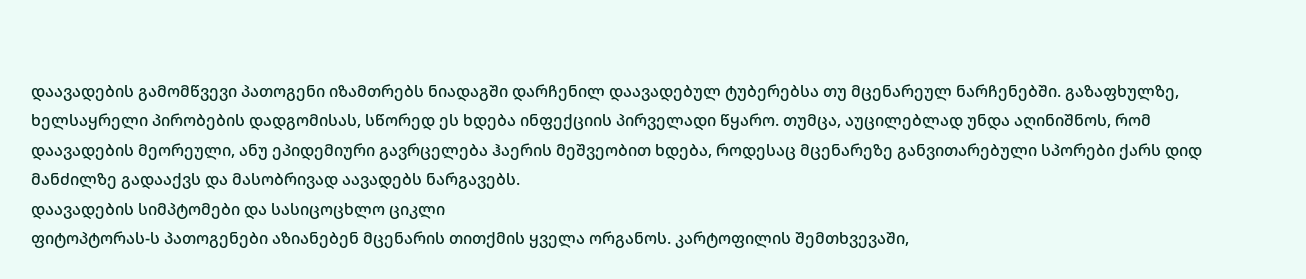დაავადების გამომწვევი პათოგენი იზამთრებს ნიადაგში დარჩენილ დაავადებულ ტუბერებსა თუ მცენარეულ ნარჩენებში. გაზაფხულზე, ხელსაყრელი პირობების დადგომისას, სწორედ ეს ხდება ინფექციის პირველადი წყარო. თუმცა, აუცილებლად უნდა აღინიშნოს, რომ დაავადების მეორეული, ანუ ეპიდემიური გავრცელება ჰაერის მეშვეობით ხდება, როდესაც მცენარეზე განვითარებული სპორები ქარს დიდ მანძილზე გადააქვს და მასობრივად აავადებს ნარგავებს.
დაავადების სიმპტომები და სასიცოცხლო ციკლი
ფიტოპტორას-ს პათოგენები აზიანებენ მცენარის თითქმის ყველა ორგანოს. კარტოფილის შემთხვევაში,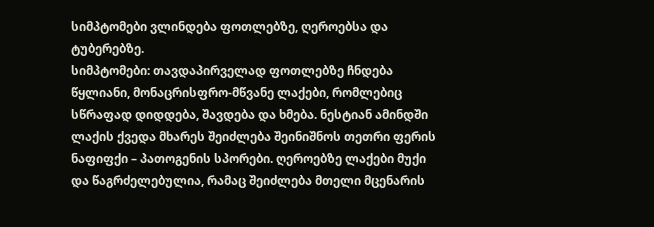სიმპტომები ვლინდება ფოთლებზე, ღეროებსა და ტუბერებზე.
სიმპტომები: თავდაპირველად ფოთლებზე ჩნდება წყლიანი, მონაცრისფრო-მწვანე ლაქები, რომლებიც სწრაფად დიდდება, შავდება და ხმება. ნესტიან ამინდში ლაქის ქვედა მხარეს შეიძლება შეინიშნოს თეთრი ფერის ნაფიფქი – პათოგენის სპორები. ღეროებზე ლაქები მუქი და წაგრძელებულია, რამაც შეიძლება მთელი მცენარის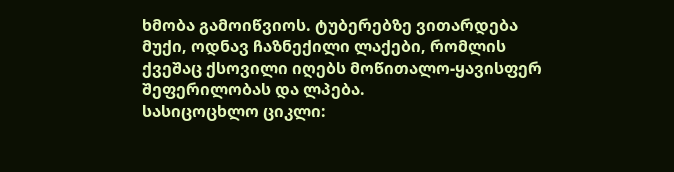ხმობა გამოიწვიოს. ტუბერებზე ვითარდება მუქი, ოდნავ ჩაზნექილი ლაქები, რომლის ქვეშაც ქსოვილი იღებს მოწითალო-ყავისფერ შეფერილობას და ლპება.
სასიცოცხლო ციკლი: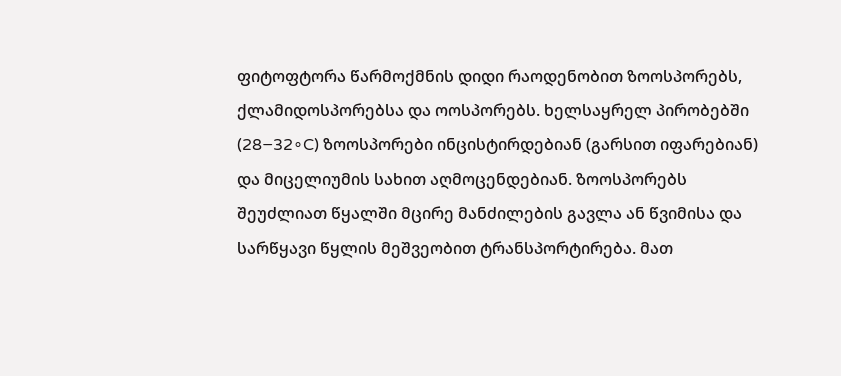ფიტოფტორა წარმოქმნის დიდი რაოდენობით ზოოსპორებს, ქლამიდოსპორებსა და ოოსპორებს. ხელსაყრელ პირობებში (28−32∘C) ზოოსპორები ინცისტირდებიან (გარსით იფარებიან) და მიცელიუმის სახით აღმოცენდებიან. ზოოსპორებს შეუძლიათ წყალში მცირე მანძილების გავლა ან წვიმისა და სარწყავი წყლის მეშვეობით ტრანსპორტირება. მათ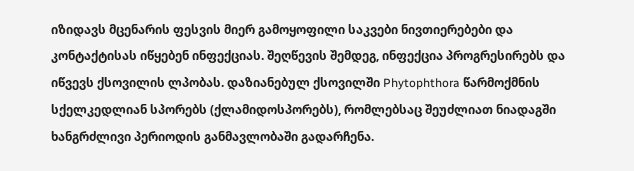იზიდავს მცენარის ფესვის მიერ გამოყოფილი საკვები ნივთიერებები და კონტაქტისას იწყებენ ინფექციას. შეღწევის შემდეგ, ინფექცია პროგრესირებს და იწვევს ქსოვილის ლპობას. დაზიანებულ ქსოვილში Phytophthora წარმოქმნის სქელკედლიან სპორებს (ქლამიდოსპორებს), რომლებსაც შეუძლიათ ნიადაგში ხანგრძლივი პერიოდის განმავლობაში გადარჩენა.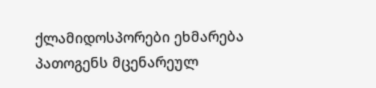ქლამიდოსპორები ეხმარება პათოგენს მცენარეულ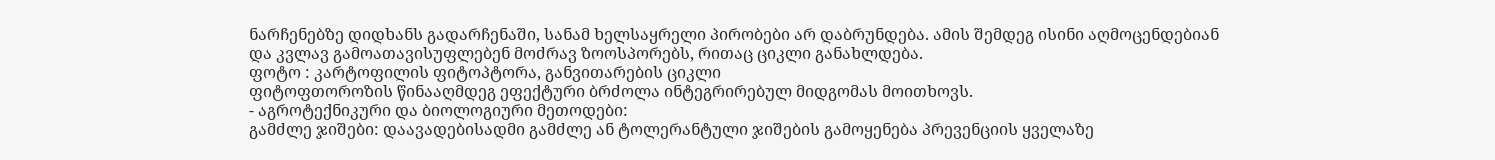ნარჩენებზე დიდხანს გადარჩენაში, სანამ ხელსაყრელი პირობები არ დაბრუნდება. ამის შემდეგ ისინი აღმოცენდებიან და კვლავ გამოათავისუფლებენ მოძრავ ზოოსპორებს, რითაც ციკლი განახლდება.
ფოტო : კარტოფილის ფიტოპტორა, განვითარების ციკლი
ფიტოფთოროზის წინააღმდეგ ეფექტური ბრძოლა ინტეგრირებულ მიდგომას მოითხოვს.
- აგროტექნიკური და ბიოლოგიური მეთოდები:
გამძლე ჯიშები: დაავადებისადმი გამძლე ან ტოლერანტული ჯიშების გამოყენება პრევენციის ყველაზე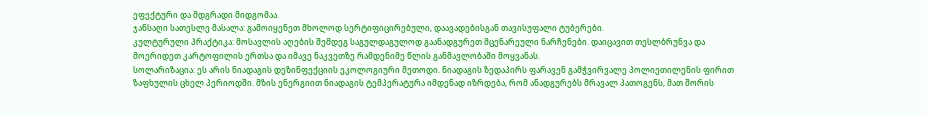ეფექტური და მდგრადი მიდგომაა.
ჯანსაღი სათესლე მასალა: გამოიყენეთ მხოლოდ სერტიფიცირებული, დაავადებისგან თავისუფალი ტუბერები.
კულტურული პრაქტიკა: მოსავლის აღების შემდეგ საგულდაგულოდ გაანადგურეთ მცენარეული ნარჩენები. დაიცავით თესლბრუნვა და მოერიდეთ კარტოფილის ერთსა და იმავე ნაკვეთზე რამდენიმე წლის განმავლობაში მოყვანას.
სოლარიზაცია: ეს არის ნიადაგის დეზინფექციის ეკოლოგიური მეთოდი. ნიადაგის ზედაპირს ფარავენ გამჭვირვალე პოლიეთილენის ფირით ზაფხულის ცხელ პერიოდში. მზის ენერგიით ნიადაგის ტემპერატურა იმდენად იზრდება, რომ ანადგურებს მრავალ პათოგენს, მათ შორის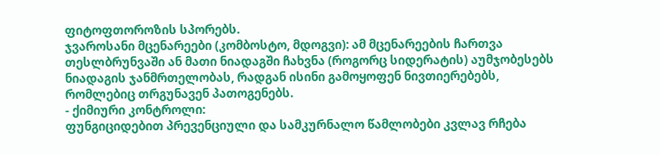ფიტოფთოროზის სპორებს.
ჯვაროსანი მცენარეები (კომბოსტო, მდოგვი): ამ მცენარეების ჩართვა თესლბრუნვაში ან მათი ნიადაგში ჩახვნა (როგორც სიდერატის) აუმჯობესებს ნიადაგის ჯანმრთელობას, რადგან ისინი გამოყოფენ ნივთიერებებს, რომლებიც თრგუნავენ პათოგენებს.
- ქიმიური კონტროლი:
ფუნგიციდებით პრევენციული და სამკურნალო წამლობები კვლავ რჩება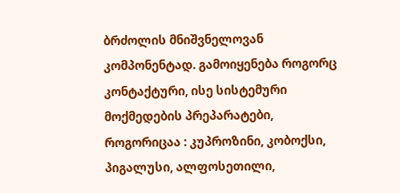ბრძოლის მნიშვნელოვან კომპონენტად. გამოიყენება როგორც კონტაქტური, ისე სისტემური მოქმედების პრეპარატები, როგორიცაა : კუპროზინი, კობოქსი, პიგალუსი, ალფოსეთილი,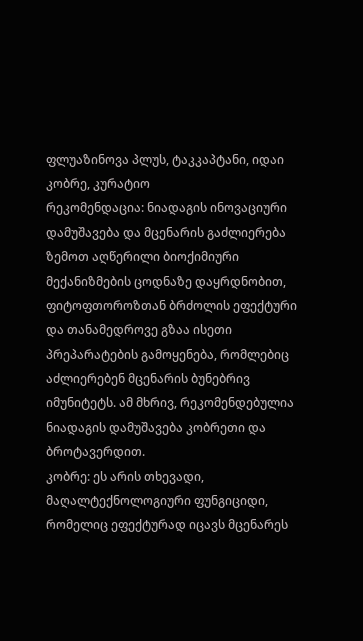ფლუაზინოვა პლუს, ტაკკაპტანი, იდაი კობრე, კურატიო
რეკომენდაცია: ნიადაგის ინოვაციური დამუშავება და მცენარის გაძლიერება
ზემოთ აღწერილი ბიოქიმიური მექანიზმების ცოდნაზე დაყრდნობით, ფიტოფთოროზთან ბრძოლის ეფექტური და თანამედროვე გზაა ისეთი პრეპარატების გამოყენება, რომლებიც აძლიერებენ მცენარის ბუნებრივ იმუნიტეტს. ამ მხრივ, რეკომენდებულია ნიადაგის დამუშავება კობრეთი და ბროტავერდით.
კობრე: ეს არის თხევადი, მაღალტექნოლოგიური ფუნგიციდი, რომელიც ეფექტურად იცავს მცენარეს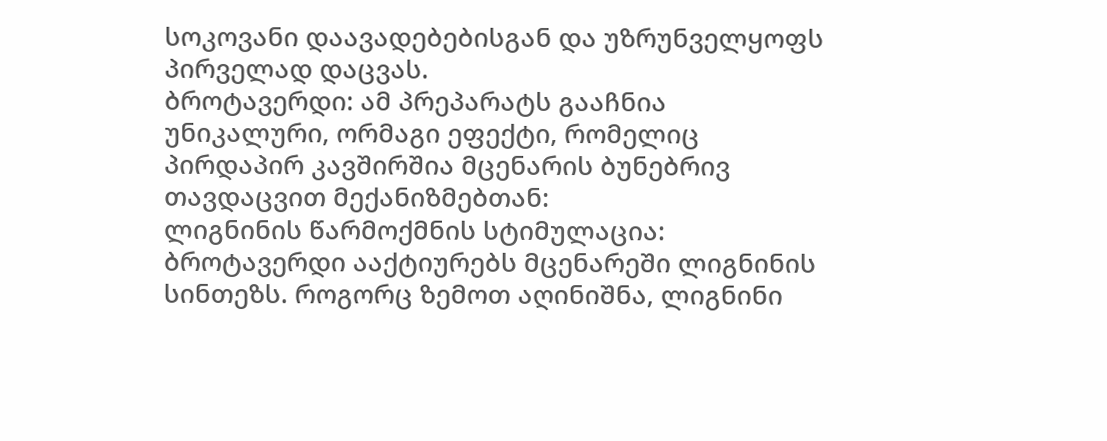სოკოვანი დაავადებებისგან და უზრუნველყოფს პირველად დაცვას.
ბროტავერდი: ამ პრეპარატს გააჩნია უნიკალური, ორმაგი ეფექტი, რომელიც პირდაპირ კავშირშია მცენარის ბუნებრივ თავდაცვით მექანიზმებთან:
ლიგნინის წარმოქმნის სტიმულაცია: ბროტავერდი ააქტიურებს მცენარეში ლიგნინის სინთეზს. როგორც ზემოთ აღინიშნა, ლიგნინი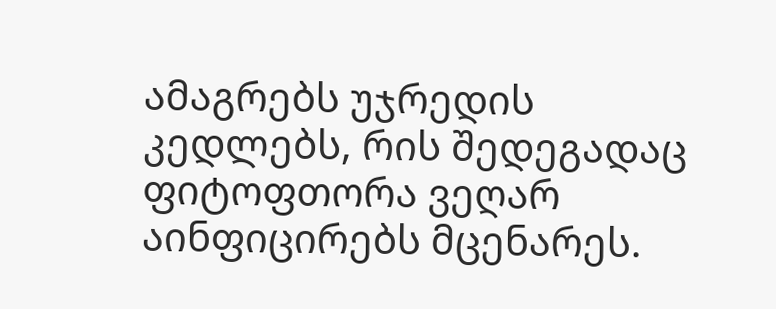ამაგრებს უჯრედის კედლებს, რის შედეგადაც ფიტოფთორა ვეღარ აინფიცირებს მცენარეს.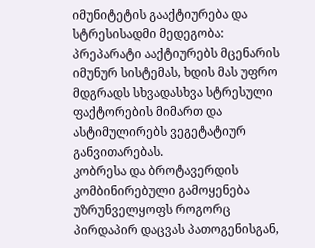იმუნიტეტის გააქტიურება და სტრესისადმი მედეგობა: პრეპარატი ააქტიურებს მცენარის იმუნურ სისტემას, ხდის მას უფრო მდგრადს სხვადასხვა სტრესული ფაქტორების მიმართ და ასტიმულირებს ვეგეტატიურ განვითარებას.
კობრესა და ბროტავერდის კომბინირებული გამოყენება უზრუნველყოფს როგორც პირდაპირ დაცვას პათოგენისგან,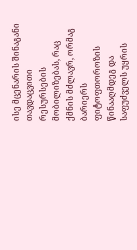ისე მცენარის შინაგანი თავდაცვითი რესურსების მობილიზებას, რაც ქმნის მძლავრ, ორმაგ ბარიერს ფიტოფთოროზის წინააღმდეგ და საფუძველს უყრის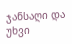ჯანსაღი და უხვი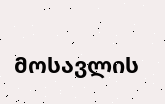მოსავლის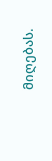მიღებას.